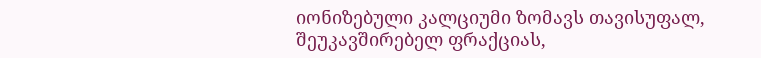იონიზებული კალციუმი ზომავს თავისუფალ, შეუკავშირებელ ფრაქციას,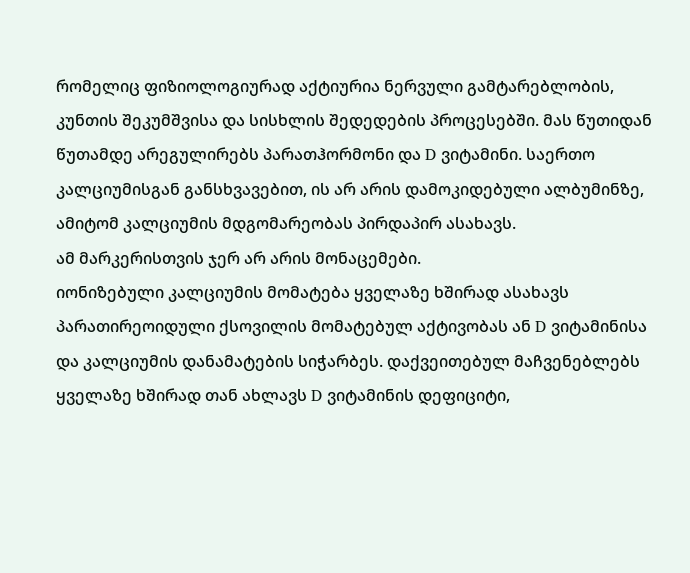რომელიც ფიზიოლოგიურად აქტიურია ნერვული გამტარებლობის, კუნთის შეკუმშვისა და სისხლის შედედების პროცესებში. მას წუთიდან წუთამდე არეგულირებს პარათჰორმონი და D ვიტამინი. საერთო კალციუმისგან განსხვავებით, ის არ არის დამოკიდებული ალბუმინზე, ამიტომ კალციუმის მდგომარეობას პირდაპირ ასახავს.
ამ მარკერისთვის ჯერ არ არის მონაცემები.
იონიზებული კალციუმის მომატება ყველაზე ხშირად ასახავს პარათირეოიდული ქსოვილის მომატებულ აქტივობას ან D ვიტამინისა და კალციუმის დანამატების სიჭარბეს. დაქვეითებულ მაჩვენებლებს ყველაზე ხშირად თან ახლავს D ვიტამინის დეფიციტი,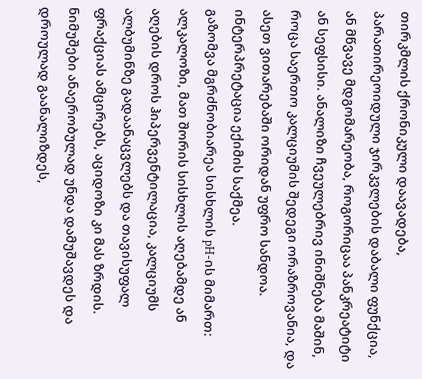თირკმლის ქრონიკული დაავადება, პარათირეოიდული ჯირკვლების დაბალი ფუნქცია, ან მწვავე მდგომარეობა, როგორიცაა პანკრეატიტი ან სეფსისი. ანალიზი ჩვეულებრივ ინიშნება მაშინ, როცა საერთო კალციუმის შედეგი ორაზროვანია, და ასეთ ვითარებაში ორიდან უფრო სანდოა. ინტერპრეტაცია ექიმის საქმეა.
გაზომვა მგრძნობიარეა სისხლის pH-ის მიმართ: ალკალოზი, მათ შორის სისხლის აღებამდე ან აღების დროს ჰიპერვენტილაცია, კალციუმს ალბუმინზე გადაანაცვლებს და თავისუფალ ფრაქციას ამცირებს, აციდოზი კი მას ზრდის. ნიმუშები ანაერობულად უნდა დამუშავდეს და დროულად გაანალიზდეს,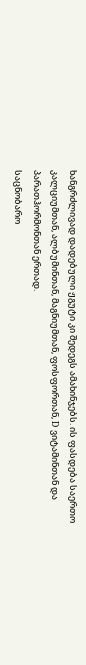ხანგრძლივად დადებული ჟგუტი კი შედეგს ამახინჯებს. ის ფასდება საერთო კალციუმთან, ალბუმინთან, მაგნიუმთან, ფოსფორთან, D ვიტამინთან და პარათჰორმონთან ერთად.
საცნობარო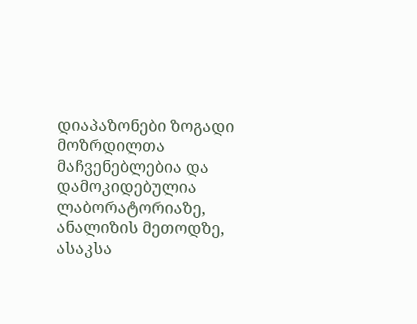დიაპაზონები ზოგადი მოზრდილთა მაჩვენებლებია და დამოკიდებულია ლაბორატორიაზე, ანალიზის მეთოდზე, ასაკსა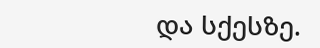და სქესზე.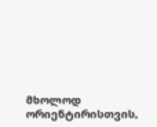მხოლოდ ორიენტირისთვის,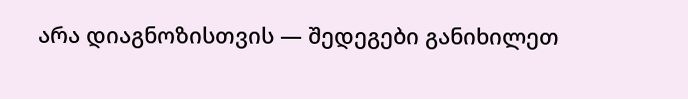არა დიაგნოზისთვის — შედეგები განიხილეთ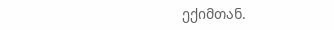ექიმთან.